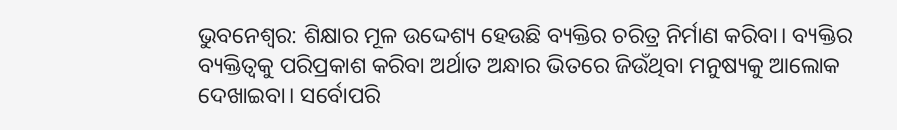ଭୁବନେଶ୍ୱର: ଶିକ୍ଷାର ମୂଳ ଉଦ୍ଦେଶ୍ୟ ହେଉଛି ବ୍ୟକ୍ତିର ଚରିତ୍ର ନିର୍ମାଣ କରିବା। ବ୍ୟକ୍ତିର ବ୍ୟକ୍ତିତ୍ୱକୁ ପରିପ୍ରକାଶ କରିବା ଅର୍ଥାତ ଅନ୍ଧାର ଭିତରେ ଜିଉଁଥିବା ମନୁଷ୍ୟକୁ ଆଲୋକ ଦେଖାଇବା। ସର୍ବୋପରି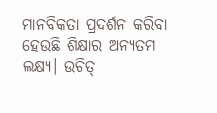ମାନବିକତା ପ୍ରଦର୍ଶନ କରିବା ହେଉଛି ଶିକ୍ଷାର ଅନ୍ୟତମ ଲକ୍ଷ୍ୟ। ଉଚିତ୍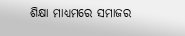ଶିକ୍ଷା ମାଧ୍ୟମରେ ସମାଜର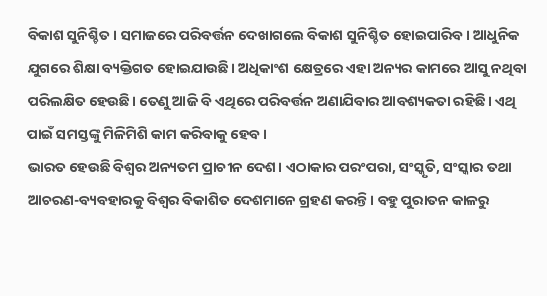ବିକାଶ ସୁନିଶ୍ଚିତ। ସମାଜରେ ପରିବର୍ତ୍ତନ ଦେଖାଗଲେ ବିକାଶ ସୁନିଶ୍ଚିତ ହୋଇପାରିବ। ଆଧୁନିକ ଯୁଗରେ ଶିକ୍ଷା ବ୍ୟକ୍ତିଗତ ହୋଇଯାଉଛି। ଅଧିକାଂଶ କ୍ଷେତ୍ରରେ ଏହା ଅନ୍ୟର କାମରେ ଆସୁ ନଥିବା ପରିଲକ୍ଷିତ ହେଉଛି। ତେଣୁ ଆଜି ବି ଏଥିରେ ପରିବର୍ତ୍ତନ ଅଣାଯିବାର ଆବଶ୍ୟକତା ରହିଛି। ଏଥି ପାଇଁ ସମସ୍ତଙ୍କୁ ମିଳିମିଶି କାମ କରିବାକୁ ହେବ।
ଭାରତ ହେଉଛି ବିଶ୍ୱର ଅନ୍ୟତମ ପ୍ରାଚୀନ ଦେଶ। ଏଠାକାର ପରଂପରା, ସଂସ୍କୃତି, ସଂସ୍କାର ତଥା ଆଚରଣ-ବ୍ୟବହାରକୁ ବିଶ୍ୱର ବିକାଶିତ ଦେଶମାନେ ଗ୍ରହଣ କରନ୍ତି। ବହୁ ପୁରାତନ କାଳରୁ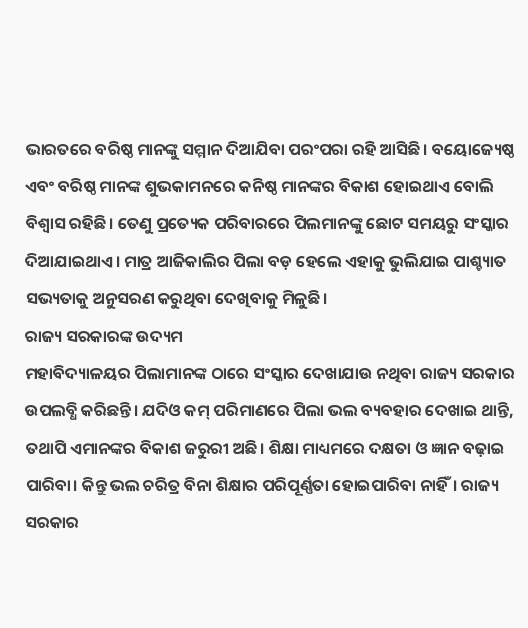ଭାରତରେ ବରିଷ୍ଠ ମାନଙ୍କୁ ସମ୍ମାନ ଦିଆଯିବା ପରଂପରା ରହି ଆସିଛି। ବୟୋଜ୍ୟେଷ୍ଠ ଏବଂ ବରିଷ୍ଠ ମାନଙ୍କ ଶୁଭକାମନରେ କନିଷ୍ଠ ମାନଙ୍କର ବିକାଶ ହୋଇଥାଏ ବୋଲି ବିଶ୍ୱାସ ରହିଛି। ତେଣୁ ପ୍ରତ୍ୟେକ ପରିବାରରେ ପିଲମାନଙ୍କୁ ଛୋଟ ସମୟରୁ ସଂସ୍କାର ଦିଆଯାଇଥାଏ। ମାତ୍ର ଆଜିକାଲିର ପିଲା ବଡ଼ ହେଲେ ଏହାକୁ ଭୁଲିଯାଇ ପାଶ୍ଚ୍ୟାତ ସଭ୍ୟତାକୁ ଅନୁସରଣ କରୁଥିବା ଦେଖିବାକୁ ମିଳୁଛି।
ରାଜ୍ୟ ସରକାରଙ୍କ ଉଦ୍ୟମ
ମହାବିଦ୍ୟାଳୟର ପିଲାମାନଙ୍କ ଠାରେ ସଂସ୍କାର ଦେଖାଯାଉ ନଥିବା ରାଜ୍ୟ ସରକାର ଉପଲବ୍ଧି କରିଛନ୍ତି। ଯଦିଓ କମ୍ ପରିମାଣରେ ପିଲା ଭଲ ବ୍ୟବହାର ଦେଖାଇ ଥାନ୍ତି, ତଥାପି ଏମାନଙ୍କର ବିକାଶ ଜରୁରୀ ଅଛି। ଶିକ୍ଷା ମାଧ୍ୟମରେ ଦକ୍ଷତା ଓ ଜ୍ଞାନ ବଢ଼ାଇ ପାରିବା। କିନ୍ତୁ ଭଲ ଚରିତ୍ର ବିନା ଶିକ୍ଷାର ପରିପୂର୍ଣ୍ଣତା ହୋଇପାରିବା ନାହିଁ। ରାଜ୍ୟ ସରକାର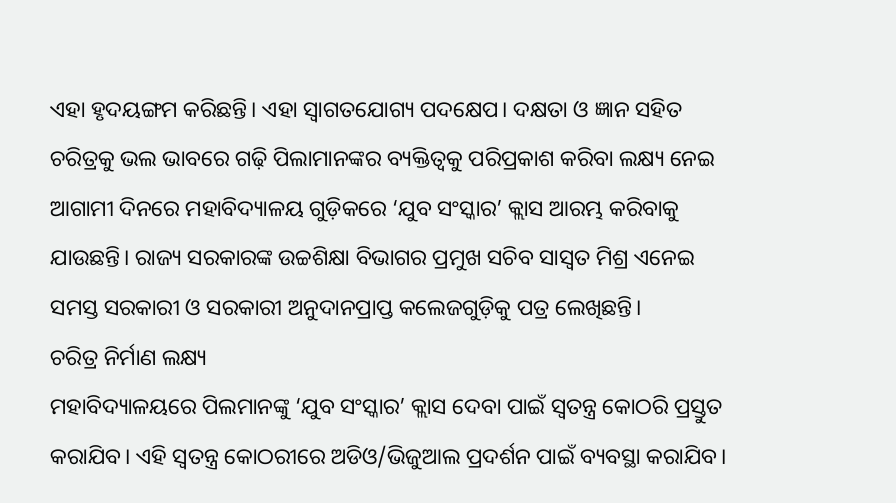ଏହା ହୃଦୟଙ୍ଗମ କରିଛନ୍ତି। ଏହା ସ୍ୱାଗତଯୋଗ୍ୟ ପଦକ୍ଷେପ। ଦକ୍ଷତା ଓ ଜ୍ଞାନ ସହିତ ଚରିତ୍ରକୁ ଭଲ ଭାବରେ ଗଢ଼ି ପିଲାମାନଙ୍କର ବ୍ୟକ୍ତିତ୍ୱକୁ ପରିପ୍ରକାଶ କରିବା ଲକ୍ଷ୍ୟ ନେଇ ଆଗାମୀ ଦିନରେ ମହାବିଦ୍ୟାଳୟ ଗୁଡ଼ିକରେ ‘ଯୁବ ସଂସ୍କାର’ କ୍ଲାସ ଆରମ୍ଭ କରିବାକୁ ଯାଉଛନ୍ତି। ରାଜ୍ୟ ସରକାରଙ୍କ ଉଚ୍ଚଶିକ୍ଷା ବିଭାଗର ପ୍ରମୁଖ ସଚିବ ସାସ୍ୱତ ମିଶ୍ର ଏନେଇ ସମସ୍ତ ସରକାରୀ ଓ ସରକାରୀ ଅନୁଦାନପ୍ରାପ୍ତ କଲେଜଗୁଡ଼ିକୁ ପତ୍ର ଲେଖିଛନ୍ତି।
ଚରିତ୍ର ନିର୍ମାଣ ଲକ୍ଷ୍ୟ
ମହାବିଦ୍ୟାଳୟରେ ପିଲମାନଙ୍କୁ ‘ଯୁବ ସଂସ୍କାର’ କ୍ଲାସ ଦେବା ପାଇଁ ସ୍ୱତନ୍ତ୍ର କୋଠରି ପ୍ରସ୍ତୁତ କରାଯିବ। ଏହି ସ୍ୱତନ୍ତ୍ର କୋଠରୀରେ ଅଡିଓ/ଭିଜୁଆଲ ପ୍ରଦର୍ଶନ ପାଇଁ ବ୍ୟବସ୍ଥା କରାଯିବ।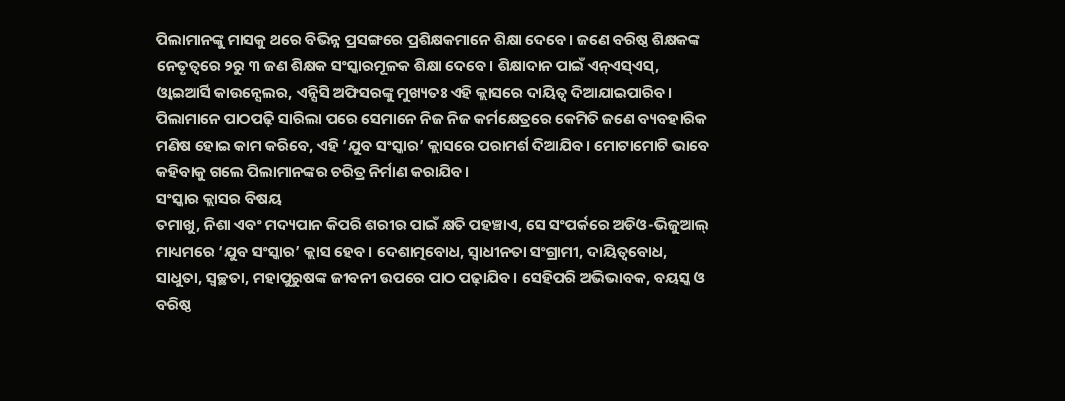ପିଲାମାନଙ୍କୁ ମାସକୁ ଥରେ ବିଭିନ୍ନ ପ୍ରସଙ୍ଗରେ ପ୍ରଶିକ୍ଷକମାନେ ଶିକ୍ଷା ଦେବେ। ଜଣେ ବରିଷ୍ଠ ଶିକ୍ଷକଙ୍କ ନେତୃତ୍ୱରେ ୨ରୁ ୩ ଜଣ ଶିକ୍ଷକ ସଂସ୍କାରମୂଳକ ଶିକ୍ଷା ଦେବେ। ଶିକ୍ଷାଦାନ ପାଇଁ ଏନ୍ଏସ୍ଏସ୍, ଓ୍ଵାଇଆର୍ସି କାଉନ୍ସେଲର, ଏନ୍ସିସି ଅଫିସରଙ୍କୁ ମୁଖ୍ୟତଃ ଏହି କ୍ଲାସରେ ଦାୟିତ୍ୱ ଦିଆଯାଇପାରିବ। ପିଲାମାନେ ପାଠପଢ଼ି ସାରିଲା ପରେ ସେମାନେ ନିଜ ନିଜ କର୍ମକ୍ଷେତ୍ରରେ କେମିତି ଜଣେ ବ୍ୟବହାରିକ ମଣିଷ ହୋଇ କାମ କରିବେ, ଏହି ‘ଯୁବ ସଂସ୍କାର’ କ୍ଲାସରେ ପରାମର୍ଶ ଦିଆଯିବ। ମୋଟାମୋଟି ଭାବେ କହିବାକୁ ଗଲେ ପିଲାମାନଙ୍କର ଚରିତ୍ର ନିର୍ମାଣ କରାଯିବ।
ସଂସ୍କାର କ୍ଲାସର ବିଷୟ
ତମାଖୁ, ନିଶା ଏବଂ ମଦ୍ୟପାନ କିପରି ଶରୀର ପାଇଁ କ୍ଷତି ପହଞ୍ଚାଏ, ସେ ସଂପର୍କରେ ଅଡିଓ-ଭିଜୁଆଲ୍ ମାଧ୍ୟମରେ ‘ଯୁବ ସଂସ୍କାର’ କ୍ଲାସ ହେବ। ଦେଶାତ୍ମବୋଧ, ସ୍ୱାଧୀନତା ସଂଗ୍ରାମୀ, ଦାୟିତ୍ୱବୋଧ, ସାଧୁତା, ସ୍ୱଚ୍ଛତା, ମହାପୁରୁଷଙ୍କ ଜୀବନୀ ଉପରେ ପାଠ ପଢ଼ାଯିବ। ସେହିପରି ଅଭିଭାବକ, ବୟସ୍କ ଓ ବରିଷ୍ଠ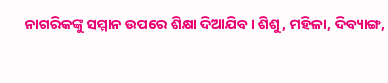ନାଗରିକଙ୍କୁ ସମ୍ମାନ ଉପରେ ଶିକ୍ଷା ଦିଆଯିବ। ଶିଶୁ, ମହିଳା, ଦିବ୍ୟାଙ୍ଗ,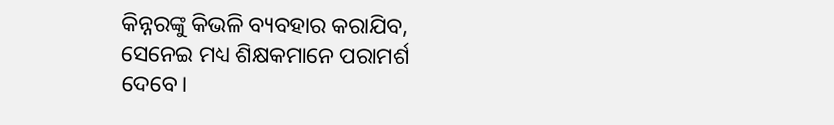କିନ୍ନରଙ୍କୁ କିଭଳି ବ୍ୟବହାର କରାଯିବ, ସେନେଇ ମଧ୍ୟ ଶିକ୍ଷକମାନେ ପରାମର୍ଶ ଦେବେ।